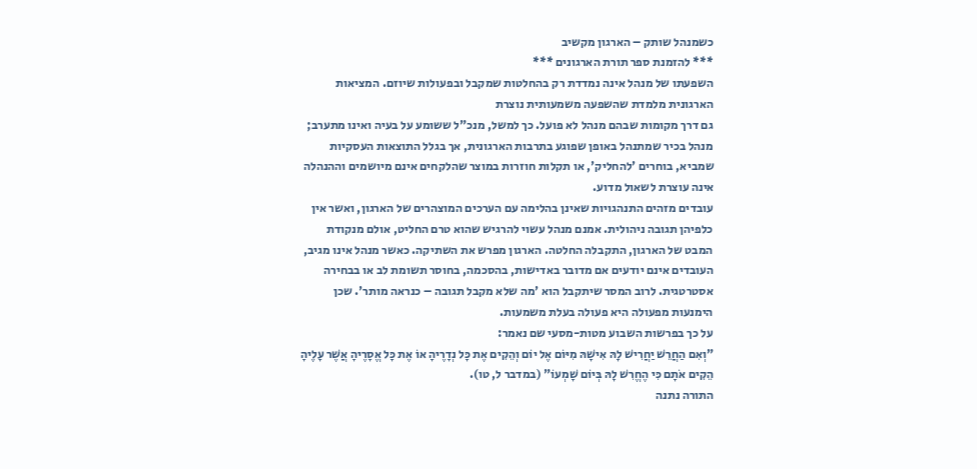כשמנהל שותק – הארגון מקשיב
*** להזמנת ספר תורת הארגונים ***
השפעתו של מנהל אינה נמדדת רק בהחלטות שמקבל ובפעולות שיוזם. המציאות הארגונית מלמדת שהשפעה משמעותית נוצרת
גם דרך מקומות שבהם מנהל לא פועל. כך למשל, מנכ"ל ששומע על בעיה ואינו מתערב; מנהל בכיר שמתנהל באופן שפוגע בתרבות הארגונית, אך בגלל התוצאות העסקיות שמביא, בוחרים 'להחליק', או תקלות חוזרות במוצר שהלקחים אינם מיושמים וההנהלה אינה עוצרת לשאול מדוע.
עובדים מזהים התנהגויות שאינן בהלימה עם הערכים המוצהרים של הארגון, ואשר אין כלפיהן תגובה ניהולית. אמנם מנהל עשוי להרגיש שהוא טרם החליט, אולם מנקודת המבט של הארגון, התקבלה החלטה. הארגון מפרש את השתיקה. כאשר מנהל אינו מגיב, העובדים אינם יודעים אם מדובר באדישות, בהסכמה, בחוסר תשומת לב או בבחירה אסטרטגית. לרוב המסר שיתקבל הוא 'מה שלא מקבל תגובה – כנראה מותר'. שכן הימנעות מפעולה היא פעולה בעלת משמעות.
על כך בפרשות השבוע מטות-מסעי שם נאמר:
"וְאִם הַחֲרֵשׁ יַחֲרִישׁ לָהּ אִישָׁהּ מִיּוֹם אֶל יוֹם וְהֵקִים אֶת כָּל נְדָרֶיהָ אוֹ אֶת כָּל אֱסָרֶיהָ אֲשֶׁר עָלֶיהָ הֵקִים אֹתָם כִּי הֶחֱרִשׁ לָהּ בְּיוֹם שָׁמְעוֹ" (במדבר ל, טו).
התורה נתנה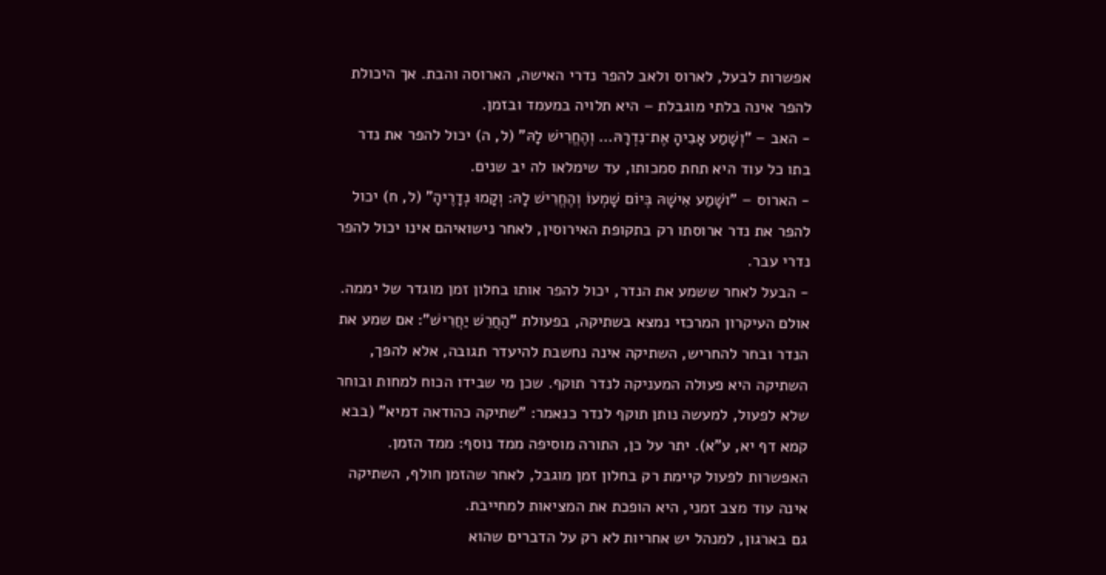אפשרות לבעל, לארוס ולאב להפר נדרי האישה, הארוסה והבת. אך היכולת להפר אינה בלתי מוגבלת – היא תלויה במעמד ובזמן.
- האב – "וְשָׁמַע אָבִיהָ אֶת־נִדְרָהּ… וְהֶחֱרִישׁ לָהּ" (ל, ה) יכול להפר את נדר בתו כל עוד היא תחת סמכותו, עד שימלאו לה יב שנים.
- הארוס – "ושָׁמַע אִישָׁהּ בְּיוֹם שָׁמְעוֹ וְהֶחֱרִישׁ לָהּ: וְקָמוּ נְדָרֶיהָ" (ל, ח) יכול להפר את נדר ארוסתו רק בתקופת האירוסין, לאחר נישואיהם אינו יכול להפר נדרי עבר.
- הבעל לאחר ששמע את הנדר, יכול להפר אותו בחלון זמן מוגדר של יממה.
אולם העיקרון המרכזי נמצא בשתיקה, בפעולת "הַחֲרֵשׁ יַחֲרִישׁ": אם שמע את הנדר ובחר להחריש, השתיקה אינה נחשבת להיעדר תגובה, אלא להפך, השתיקה היא פעולה המעניקה לנדר תוקף. שכן מי שבידו הכוח למחות ובוחר שלא לפעול, למעשה נותן תוקף לנדר כנאמר: "שתיקה כהודאה דמיא" (בבא קמא דף יא, ע"א). יתר על כן, התורה מוסיפה ממד נוסף: ממד הזמן. האפשרות לפעול קיימת רק בחלון זמן מוגבל, לאחר שהזמן חולף, השתיקה אינה עוד מצב זמני, היא הופכת את המציאות למחייבת.
גם בארגון, למנהל יש אחריות לא רק על הדברים שהוא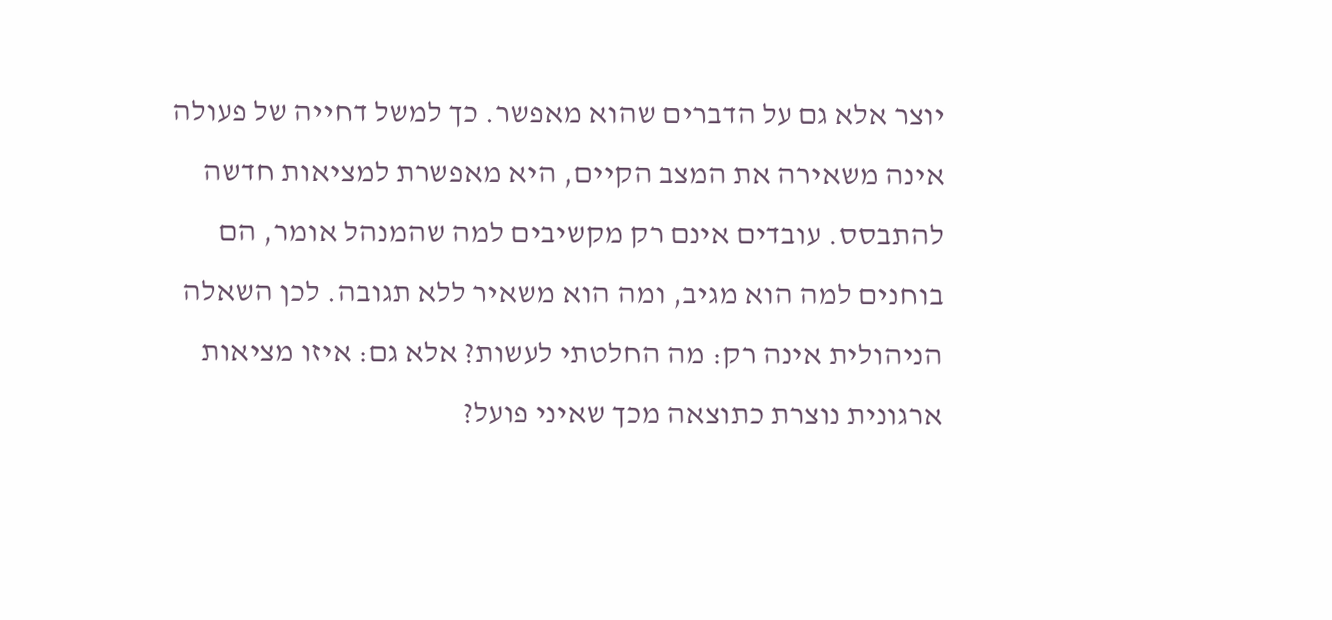יוצר אלא גם על הדברים שהוא מאפשר. כך למשל דחייה של פעולה אינה משאירה את המצב הקיים, היא מאפשרת למציאות חדשה להתבסס. עובדים אינם רק מקשיבים למה שהמנהל אומר, הם בוחנים למה הוא מגיב, ומה הוא משאיר ללא תגובה. לכן השאלה הניהולית אינה רק: מה החלטתי לעשות? אלא גם: איזו מציאות ארגונית נוצרת כתוצאה מכך שאיני פועל?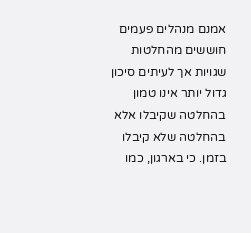אמנם מנהלים פעמים חוששים מהחלטות שגויות אך לעיתים סיכון גדול יותר אינו טמון בהחלטה שקיבלו אלא בהחלטה שלא קיבלו בזמן. כי בארגון, כמו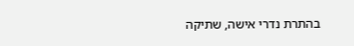בהתרת נדרי אישה, שתיקה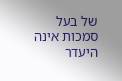של בעל סמכות אינה היעדר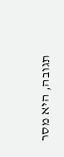תגובה, היא מסר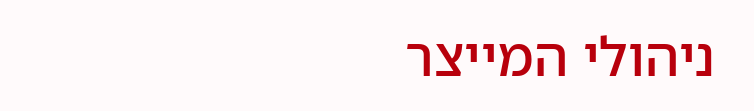ניהולי המייצר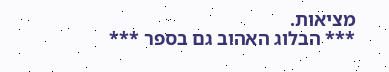מציאות.
*** הבלוג האהוב גם בספר ***